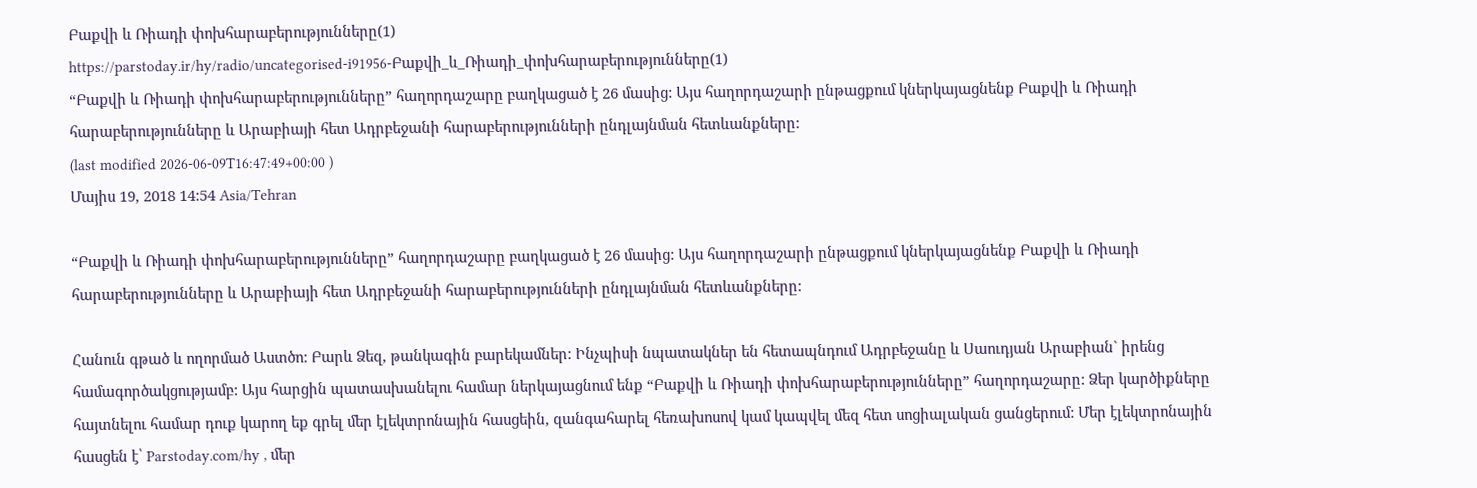Բաքվի և Ռիադի փոխհարաբերությունները(1)
https://parstoday.ir/hy/radio/uncategorised-i91956-Բաքվի_և_Ռիադի_փոխհարաբերությունները(1)
“Բաքվի և Ռիադի փոխհարաբերությունները” հաղորդաշարը բաղկացած է 26 մասից: Այս հաղորդաշարի ընթացքում կներկայացնենք Բաքվի և Ռիադի հարաբերությունները և Արաբիայի հետ Ադրբեջանի հարաբերությունների ընդլայնման հետևանքները:
(last modified 2026-06-09T16:47:49+00:00 )
Մայիս 19, 2018 14:54 Asia/Tehran

“Բաքվի և Ռիադի փոխհարաբերությունները” հաղորդաշարը բաղկացած է 26 մասից: Այս հաղորդաշարի ընթացքում կներկայացնենք Բաքվի և Ռիադի հարաբերությունները և Արաբիայի հետ Ադրբեջանի հարաբերությունների ընդլայնման հետևանքները:

Հանուն գթած և ողորմած Աստծո: Բարև Ձեզ, թանկագին բարեկամներ: Ինչպիսի նպատակներ են հետապնդում Ադրբեջանը և Սաուդյան Արաբիան` իրենց համագործակցությամբ: Այս հարցին պատասխանելու համար ներկայացնում ենք “Բաքվի և Ռիադի փոխհարաբերությունները” հաղորդաշարը: Ձեր կարծիքները հայտնելու համար դուք կարող եք գրել մեր էլեկտրոնային հասցեին, զանգահարել հեռախոսով կամ կապվել մեզ հետ սոցիալական ցանցերում: Մեր էլեկտրոնային հասցեն է՝ Parstoday.com/hy , մեր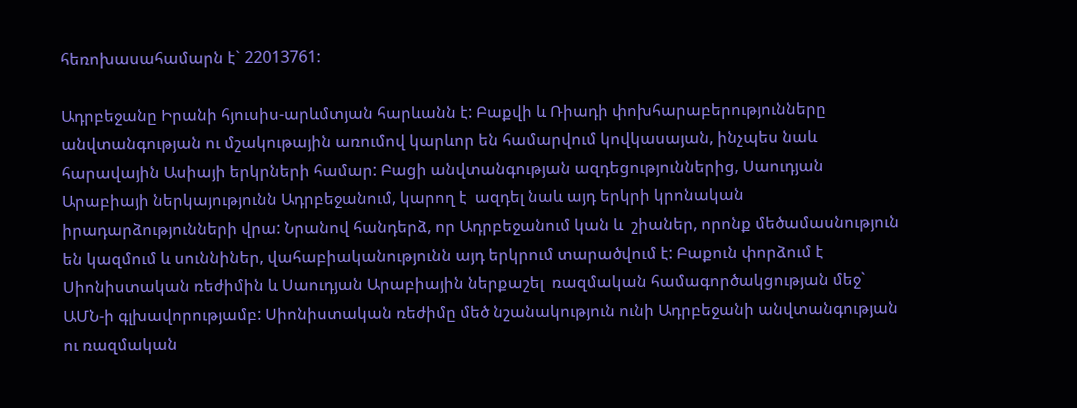հեռոխասահամարն է` 22013761:

Ադրբեջանը Իրանի հյուսիս-արևմտյան հարևանն է: Բաքվի և Ռիադի փոխհարաբերությունները անվտանգության ու մշակութային առումով կարևոր են համարվում կովկասայան, ինչպես նաև հարավային Ասիայի երկրների համար: Բացի անվտանգության ազդեցություններից, Սաուդյան Արաբիայի ներկայությունն Ադրբեջանում, կարող է  ազդել նաև այդ երկրի կրոնական իրադարձությունների վրա: Նրանով հանդերձ, որ Ադրբեջանում կան և  շիաներ, որոնք մեծամասնություն են կազմում և սուննիներ, վահաբիականությունն այդ երկրում տարածվում է: Բաքուն փորձում է  Սիոնիստական ռեժիմին և Սաուդյան Արաբիային ներքաշել  ռազմական համագործակցության մեջ` ԱՄՆ-ի գլխավորությամբ: Սիոնիստական ռեժիմը մեծ նշանակություն ունի Ադրբեջանի անվտանգության ու ռազմական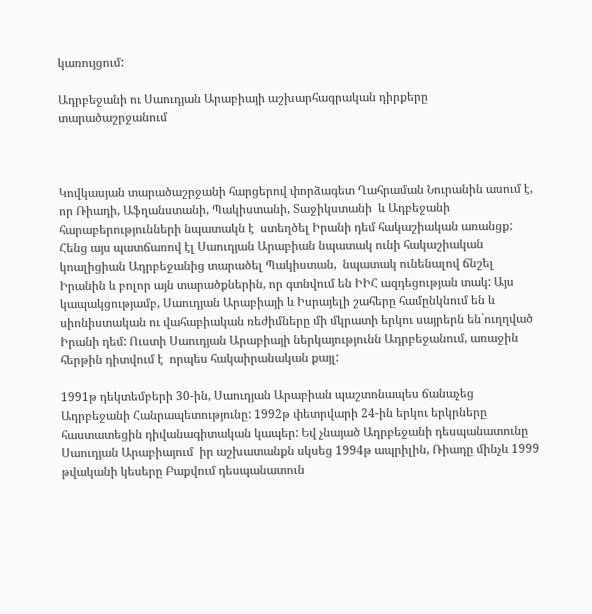կառույցում:

Ադրբեջանի ու Սաուդյան Արաբիայի աշխարհագրական դիրքերը տարածաշրջանում



Կովկասյան տարածաշրջանի հարցերով փորձագետ Ղահրաման Նուրանին ասում է, որ Ռիադի, Աֆղանստանի, Պակիստանի, Տաջիկստանի  և Ադբեջանի հարաբերությունների նպատակն է  ստեղծել Իրանի դեմ հակաշիական առանցք: Հենց այս պատճառով էլ Սաուդյան Արաբիան նպատակ ունի հակաշիական կոալիցիան Ադրբեջանից տարածել Պակիստան,  նպատակ ունենալով ճնշել Իրանին և բոլոր այն տարածքներին, որ գտնվում են ԻԻՀ ազդեցության տակ: Այս կապակցությամբ, Սաուդյան Արաբիայի և Իսրայելի շահերը համընկնում են և սիոնիստական ու վահաբիական ռեժիմները մի մկրատի երկու սայրերն են`ուղղված Իրանի դեմ: Ուստի Սաուդյան Արաբիայի ներկայությունն Ադրբեջանում, առաջին հերթին դիտվում է  որպես հակաիրանական քայլ:

1991թ դեկտեմբերի 30-ին, Սաուդյան Արաբիան պաշտոնապես ճանաչեց Ադրբեջանի Հանրապետությունը: 1992թ փետրվարի 24-ին երկու երկրները հաստատեցին դիվանագիտական կապեր: Եվ չնայած Ադրբեջանի դեսպանատունը Սաուդյան Արաբիայում  իր աշխատանքն սկսեց 1994թ ապրիլին, Ռիադը մինչև 1999 թվականի կեսերը Բաքվում դեսպանատուն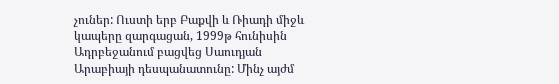չուներ: Ուստի երբ Բաքվի և Ռիադի միջև կապերը զարգացան, 1999թ հունիսին Ադրբեջանում բացվեց Սաուդյան Արաբիայի դեսպանատունը: Մինչ այժմ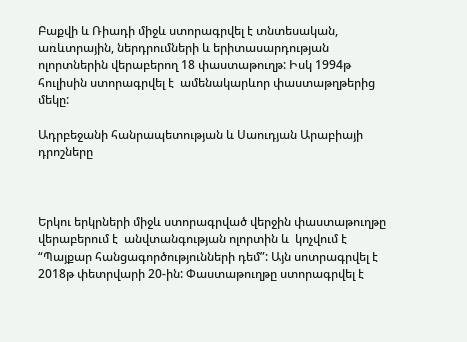Բաքվի և Ռիադի միջև ստորագրվել է տնտեսական, առևտրային, ներդրումների և երիտասարդության ոլորտներին վերաբերող 18 փաստաթուղթ: Իսկ 1994թ հուլիսին ստորագրվել է  ամենակարևոր փաստաթղթերից մեկը:

Ադրբեջանի հանրապետության և Սաուդյան Արաբիայի դրոշները



Երկու երկրների միջև ստորագրված վերջին փաստաթուղթը վերաբերում է  անվտանգության ոլորտին և  կոչվում է  “Պայքար հանցագործությունների դեմ”: Այն սոտրագրվել է 2018թ փետրվարի 20-ին: Փաստաթուղթը ստորագրվել է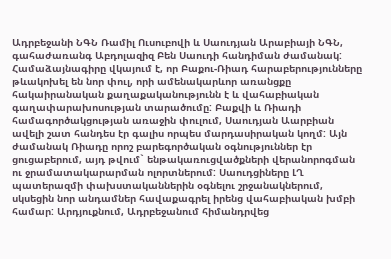Ադրբեջանի ՆԳՆ Ռամիլ Ուսուբովի և Սաուդյան Արաբիայի ՆԳՆ, գահաժառանգ Աբդոլազիզ Բեն Սաուդի հանդիման ժամանակ: Համաձայնագիրը վկայում է, որ Բաքու-Ռիադ հարաբերությունները թևակոխել են նոր փուլ, որի ամենակարևոր առանցքը հակաիրանական քաղաքականությունն է և վահաբիական գաղափարախոսության տարածումը: Բաքվի և Ռիադի համագործակցության առաջին փուլում, Սաուդյան Աարբիան ավելի շատ հանդես էր գալիս որպես մարդասիրական կողմ: Այն ժամանակ Ռիադը որոշ բարեգործական օգնություններ էր ցուցաբերում, այդ թվում` ենթակառուցվածքների վերանորոգման ու ջրամատակարարման ոլորտներում: Սաուդցիները ԼՂ պատերազմի փախստականներին օգնելու շրջանակներում, սկսեցին նոր անդամներ հավաքագրել իրենց վահաբիական խմբի համար: Արդյուքնում, Ադրբեջանում հիմանդրվեց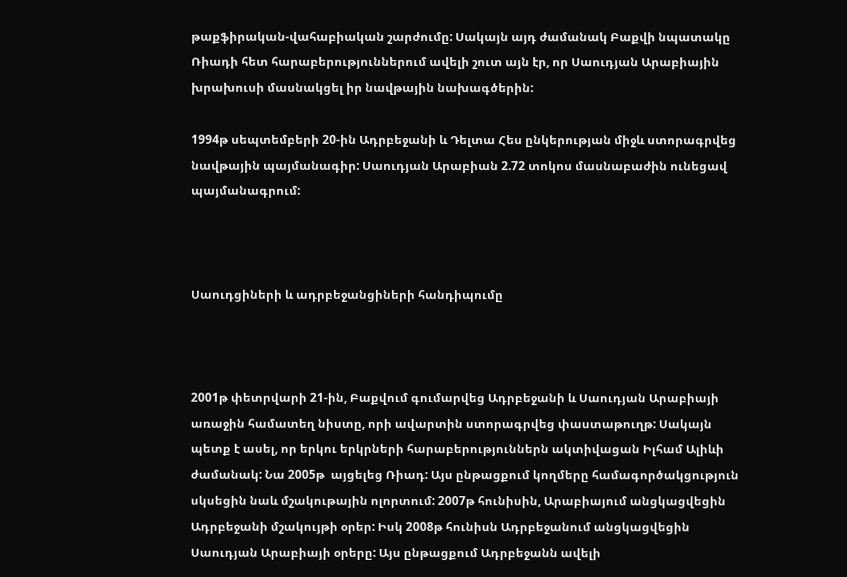թաքֆիրական-վահաբիական շարժումը: Սակայն այդ ժամանակ Բաքվի նպատակը Ռիադի հետ հարաբերություններում ավելի շուտ այն էր, որ Սաուդյան Արաբիային խրախուսի մասնակցել իր նավթային նախագծերին:

1994թ սեպտեմբերի 20-ին Ադրբեջանի և Դելտա Հես ընկերության միջև ստորագրվեց նավթային պայմանագիր: Սաուդյան Արաբիան 2.72 տոկոս մասնաբաժին ունեցավ պայմանագրում:



Սաուդցիների և ադրբեջանցիների հանդիպումը



2001թ փետրվարի 21-ին, Բաքվում գումարվեց Ադրբեջանի և Սաուդյան Արաբիայի առաջին համատեղ նիստը, որի ավարտին ստորագրվեց փաստաթուղթ: Սակայն պետք է ասել, որ երկու երկրների հարաբերություններն ակտիվացան Իլհամ Ալիևի ժամանակ: Նա 2005թ  այցելեց Ռիադ: Այս ընթացքում կողմերը համագործակցություն սկսեցին նաև մշակութային ոլորտում: 2007թ հունիսին, Արաբիայում անցկացվեցին  Ադրբեջանի մշակույթի օրեր: Իսկ 2008թ հունիսն Ադրբեջանում անցկացվեցին Սաուդյան Արաբիայի օրերը: Այս ընթացքում Ադրբեջանն ավելի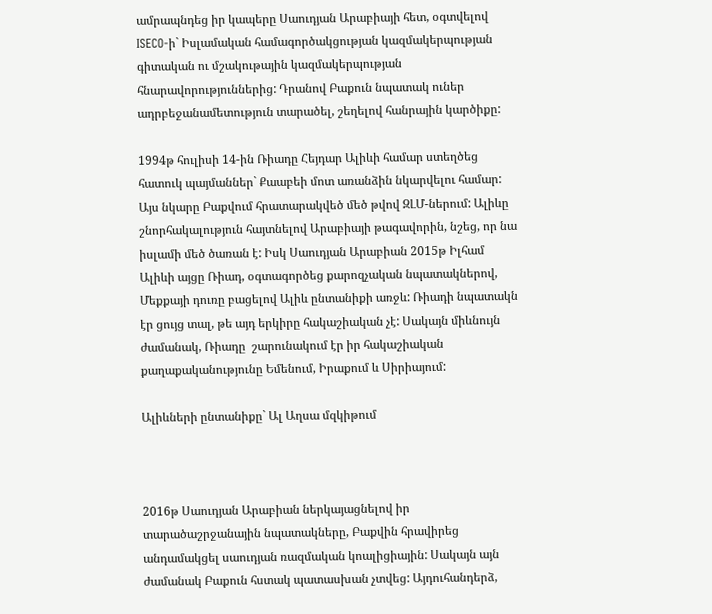ամրապնդեց իր կապերը Սաուդյան Արաբիայի հետ, օգտվելով ISECO-ի` Իսլամական համագործակցության կազմակերպության գիտական ու մշակութային կազմակերպության հնարավորություններից: Դրանով Բաքուն նպատակ ուներ ադրբեջանամետություն տարածել, շեղելով հանրային կարծիքը:

1994թ հուլիսի 14-ին Ռիադը Հեյդար Ալիևի համար ստեղծեց հատուկ պայմաններ` Քաաբեի մոտ առանձին նկարվելու համար: Այս նկարը Բաքվում հրատարակվեծ մեծ թվով ԶԼՄ-ներում: Ալիևը շնորհակալություն հայտնելով Արաբիայի թագավորին, նշեց, որ նա իսլամի մեծ ծառան է: Իսկ Սաուդյան Արաբիան 2015թ Իլհամ Ալիևի այցը Ռիադ, օգտագործեց քարոզչական նպատակներով, Մեքքայի դուռը բացելով Ալիև ընտանիքի առջև: Ռիադի նպատակն էր ցույց տալ, թե այդ երկիրը հակաշիական չէ: Սակայն միևնույն ժամանակ, Ռիադը  շարունակում էր իր հակաշիական քաղաքականությունը Եմենում, Իրաքում և Սիրիայում:

Ալիևների ընտանիքը` Ալ Աղսա մզկիթում



2016թ Սաուդյան Արաբիան ներկայացնելով իր տարածաշրջանային նպատակները, Բաքվին հրավիրեց անդամակցել սաուդյան ռազմական կոալիցիային: Սակայն այն ժամանակ Բաքուն հստակ պատասխան չտվեց: Այդուհանդերձ,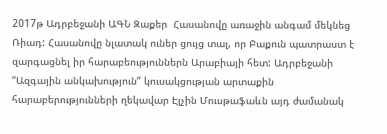2017թ Ադրբեջանի ԱԳՆ Զաքեր  Հասանովը առաջին անգամ մեկնեց Ռիադ: Հասանովը նլատակ ուներ ցույց տալ, որ Բաքուն պատրաստ է զարգացնել իր հարաբեություններն Արաբիայի հետ: Ադրբեջանի “Ազգային անկախություն” կուսակցության արտաքին հարաբերությունների ղեկավար Էլչին Մուսթաֆաևն այդ ժամանակ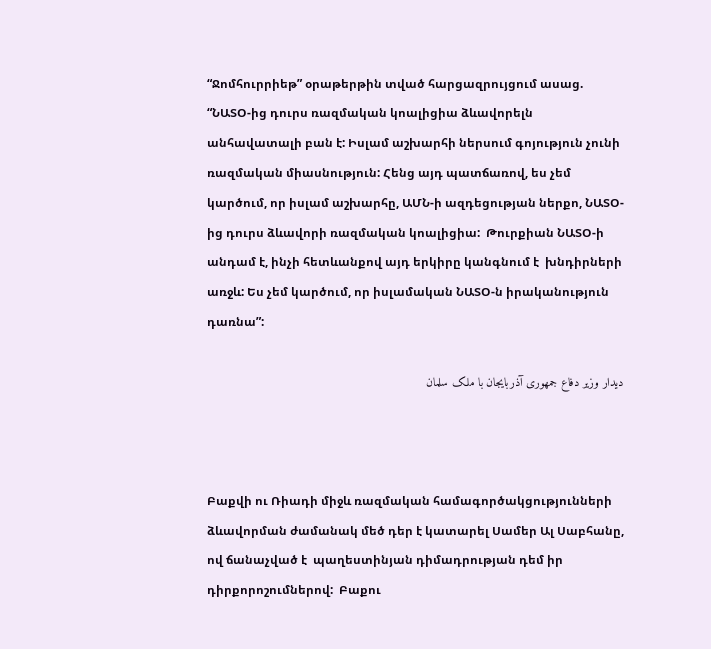“Ջոմհուրրիեթ” օրաթերթին տված հարցազրույցում ասաց. “ՆԱՏՕ-ից դուրս ռազմական կոալիցիա ձևավորելն անհավատալի բան է: Իսլամ աշխարհի ներսում գոյություն չունի ռազմական միասնություն: Հենց այդ պատճառով, ես չեմ կարծում, որ իսլամ աշխարհը, ԱՄՆ-ի ազդեցության ներքո, ՆԱՏՕ-ից դուրս ձևավորի ռազմական կոալիցիա:  Թուրքիան ՆԱՏՕ-ի անդամ է, ինչի հետևանքով այդ երկիրը կանգնում է  խնդիրների առջև: Ես չեմ կարծում, որ իսլամական ՆԱՏՕ-ն իրականություն դառնա”:

دیدار وزیر دفاع جمهوری آذربایجان با ملک سلمان



Բաքվի ու Ռիադի միջև ռազմական համագործակցությունների ձևավորման ժամանակ մեծ դեր է կատարել Սամեր Ալ Սաբհանը, ով ճանաչված է  պաղեստինյան դիմադրության դեմ իր դիրքորոշումներով:  Բաքու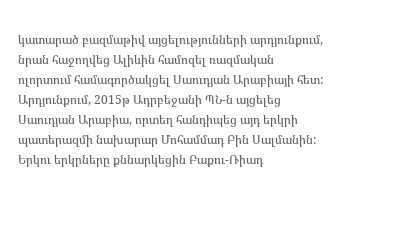կատարած բազմաթիվ այցելությունների արդյունքում, նրան հաջողվեց Ալիևին համոզել ռազմական ոլորտում համագործակցել Սաուդյան Արաբիայի հետ: Արդյունքում, 2015թ Ադրբեջանի ՊՆ-ն այցելեց Սաուդյան Արաբիա, որտեղ հանդիպեց այդ երկրի պատերազմի նախարար Մոհամմադ Բին Սալմանին: Երկու երկրները քննարկեցին Բաքու-Ռիադ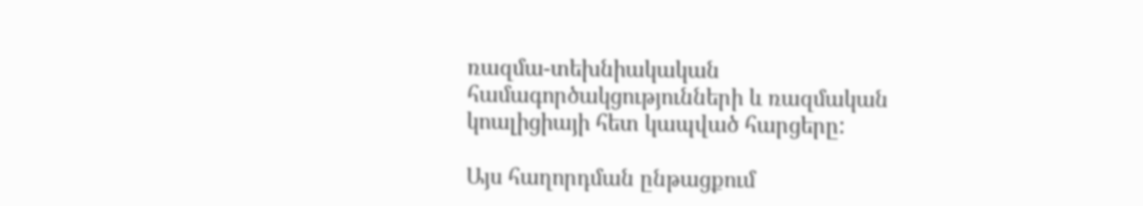ռազմա-տեխնիակական համագործակցությունների և ռազմական կոալիցիայի հետ կապված հարցերը:

Այս հաղորդման ընթացքում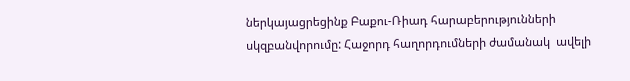ներկայացրեցինք Բաքու-Ռիադ հարաբերությունների սկզբանվորումը: Հաջորդ հաղորդումների ժամանակ  ավելի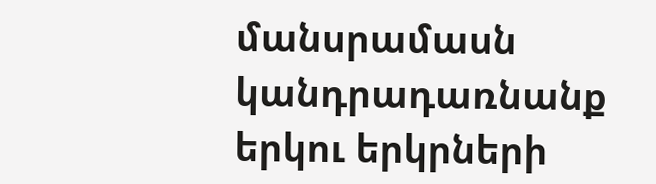մանսրամասն կանդրադառնանք երկու երկրների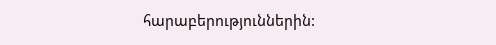հարաբերություններին: